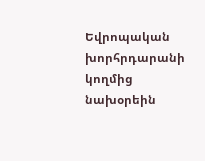Եվրոպական խորհրդարանի կողմից նախօրեին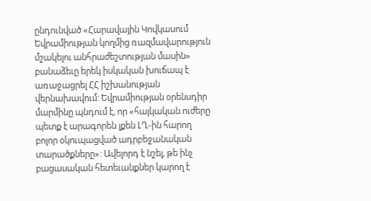ընդունված «Հարավային Կովկասում Եվրամիության կողմից ռազմավարություն մշակելու անհրաժեշտության մասին» բանաձեւը երեկ իսկական խուճապ է առաջացրել ՀՀ իշխանության վերնախավում: Եվրամիության օրենսդիր մարմինը պնդում է, որ «հայկական ուժերը պետք է արագորեն լքեն ԼՂ-ին հարող բոլոր օկուպացված ադրբեջանական տարածքները»: Ավելորդ է նշել, թե ինչ բացասական հետեւանքներ կարող է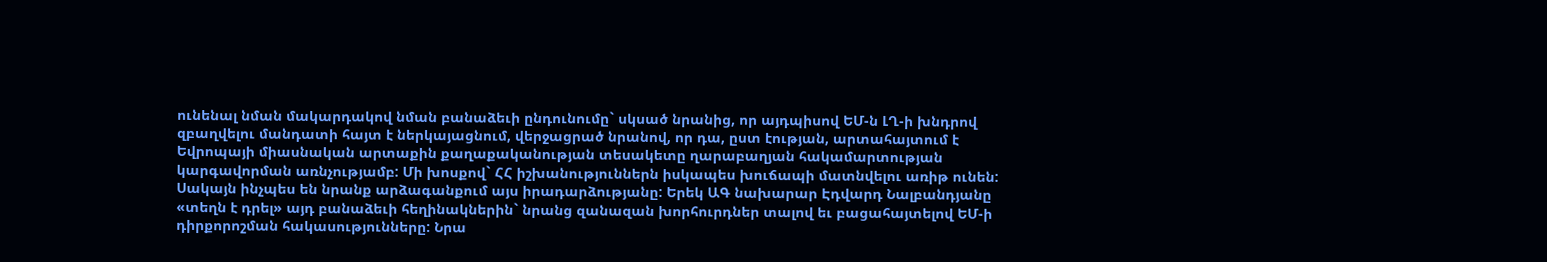ունենալ նման մակարդակով նման բանաձեւի ընդունումը` սկսած նրանից, որ այդպիսով ԵՄ-ն ԼՂ-ի խնդրով զբաղվելու մանդատի հայտ է ներկայացնում, վերջացրած նրանով, որ դա, ըստ էության, արտահայտում է Եվրոպայի միասնական արտաքին քաղաքականության տեսակետը ղարաբաղյան հակամարտության կարգավորման առնչությամբ: Մի խոսքով` ՀՀ իշխանություններն իսկապես խուճապի մատնվելու առիթ ունեն: Սակայն ինչպես են նրանք արձագանքում այս իրադարձությանը: Երեկ ԱԳ նախարար Էդվարդ Նալբանդյանը «տեղն է դրել» այդ բանաձեւի հեղինակներին` նրանց զանազան խորհուրդներ տալով եւ բացահայտելով ԵՄ-ի դիրքորոշման հակասությունները: Նրա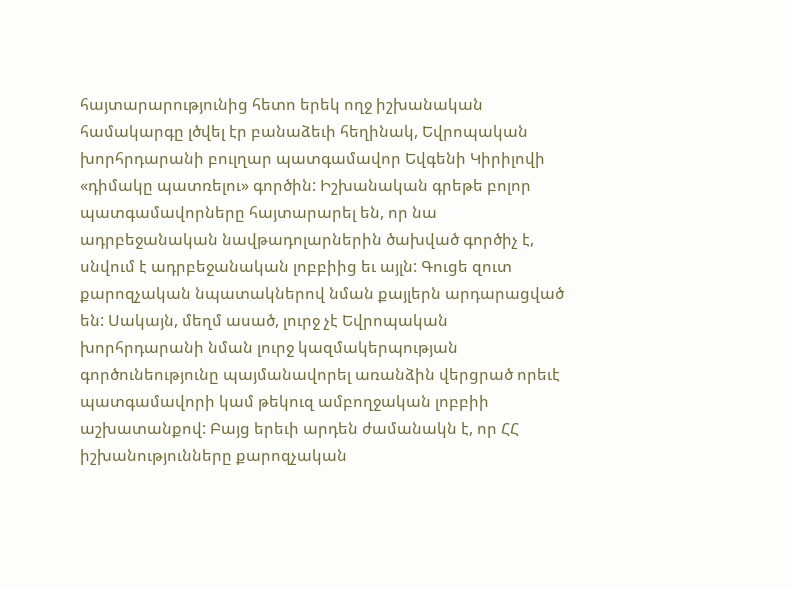հայտարարությունից հետո երեկ ողջ իշխանական համակարգը լծվել էր բանաձեւի հեղինակ, Եվրոպական խորհրդարանի բուլղար պատգամավոր Եվգենի Կիրիլովի «դիմակը պատռելու» գործին: Իշխանական գրեթե բոլոր պատգամավորները հայտարարել են, որ նա ադրբեջանական նավթադոլարներին ծախված գործիչ է, սնվում է ադրբեջանական լոբբիից եւ այլն: Գուցե զուտ քարոզչական նպատակներով նման քայլերն արդարացված են: Սակայն, մեղմ ասած, լուրջ չէ Եվրոպական խորհրդարանի նման լուրջ կազմակերպության գործունեությունը պայմանավորել առանձին վերցրած որեւէ պատգամավորի կամ թեկուզ ամբողջական լոբբիի աշխատանքով: Բայց երեւի արդեն ժամանակն է, որ ՀՀ իշխանությունները քարոզչական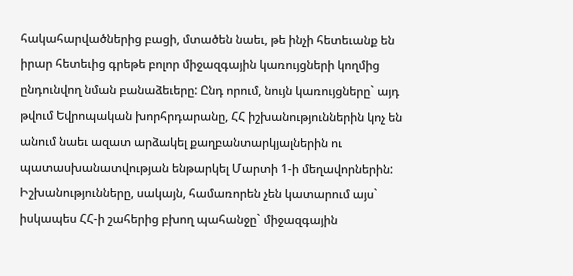հակահարվածներից բացի, մտածեն նաեւ, թե ինչի հետեւանք են իրար հետեւից գրեթե բոլոր միջազգային կառույցների կողմից ընդունվող նման բանաձեւերը: Ընդ որում, նույն կառույցները` այդ թվում Եվրոպական խորհրդարանը, ՀՀ իշխանություններին կոչ են անում նաեւ ազատ արձակել քաղբանտարկյալներին ու պատասխանատվության ենթարկել Մարտի 1-ի մեղավորներին: Իշխանությունները, սակայն, համառորեն չեն կատարում այս` իսկապես ՀՀ-ի շահերից բխող պահանջը` միջազգային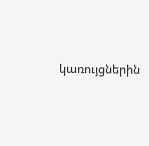կառույցներին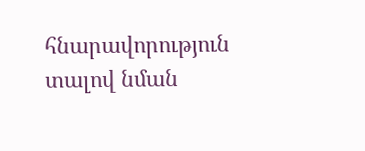հնարավորություն տալով նման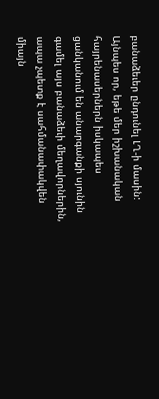բանաձեւեր ընդունել ԼՂ-ի մասին: Այնպես որ, եթե մեր իշխանական հայրենասերներն իսկապես ցանկանում են անարգանքի սյունին գամել այս բանաձեւի մեղավորներին, ապա չպետք է սահմանափակվեն միայն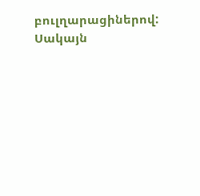բուլղարացիներով: Սակայն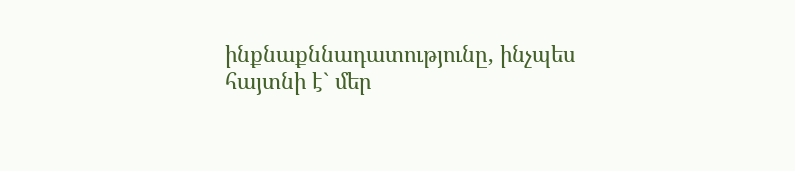ինքնաքննադատությունը, ինչպես հայտնի է` մեր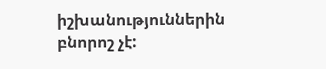իշխանություններին բնորոշ չէ: